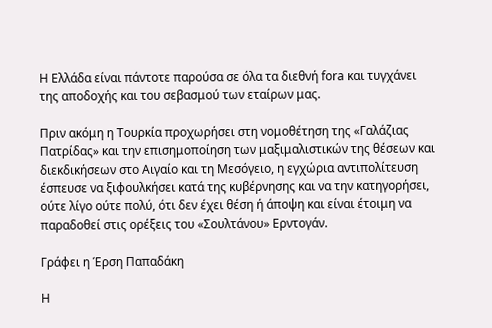Η Ελλάδα είναι πάντοτε παρούσα σε όλα τα διεθνή fora και τυγχάνει της αποδοχής και του σεβασμού των εταίρων μας.

Πριν ακόμη η Τουρκία προχωρήσει στη νομοθέτηση της «Γαλάζιας Πατρίδας» και την επισημοποίηση των μαξιμαλιστικών της θέσεων και διεκδικήσεων στο Αιγαίο και τη Μεσόγειο, η εγχώρια αντιπολίτευση έσπευσε να ξιφουλκήσει κατά της κυβέρνησης και να την κατηγορήσει, ούτε λίγο ούτε πολύ, ότι δεν έχει θέση ή άποψη και είναι έτοιμη να παραδοθεί στις ορέξεις του «Σουλτάνου» Ερντογάν.

Γράφει η Έρση Παπαδάκη

Η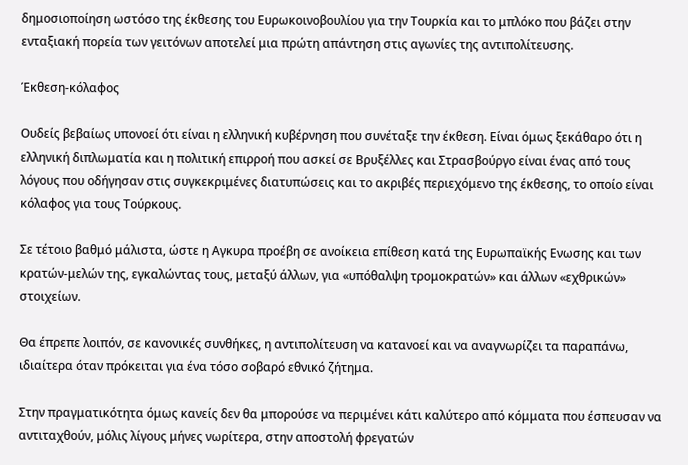δημοσιοποίηση ωστόσο της έκθεσης του Ευρωκοινοβουλίου για την Τουρκία και το μπλόκο που βάζει στην ενταξιακή πορεία των γειτόνων αποτελεί μια πρώτη απάντηση στις αγωνίες της αντιπολίτευσης.

Έκθεση-κόλαφος

Ουδείς βεβαίως υπονοεί ότι είναι η ελληνική κυβέρνηση που συνέταξε την έκθεση. Είναι όμως ξεκάθαρο ότι η ελληνική διπλωματία και η πολιτική επιρροή που ασκεί σε Βρυξέλλες και Στρασβούργο είναι ένας από τους λόγους που οδήγησαν στις συγκεκριμένες διατυπώσεις και το ακριβές περιεχόμενο της έκθεσης, το οποίο είναι κόλαφος για τους Τούρκους.

Σε τέτοιο βαθμό μάλιστα, ώστε η Αγκυρα προέβη σε ανοίκεια επίθεση κατά της Ευρωπαϊκής Ενωσης και των κρατών-μελών της, εγκαλώντας τους, μεταξύ άλλων, για «υπόθαλψη τρομοκρατών» και άλλων «εχθρικών» στοιχείων.

Θα έπρεπε λοιπόν, σε κανονικές συνθήκες, η αντιπολίτευση να κατανοεί και να αναγνωρίζει τα παραπάνω, ιδιαίτερα όταν πρόκειται για ένα τόσο σοβαρό εθνικό ζήτημα.

Στην πραγματικότητα όμως κανείς δεν θα μπορούσε να περιμένει κάτι καλύτερο από κόμματα που έσπευσαν να αντιταχθούν, μόλις λίγους μήνες νωρίτερα, στην αποστολή φρεγατών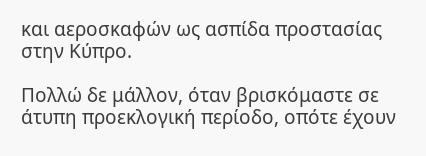και αεροσκαφών ως ασπίδα προστασίας στην Κύπρο.

Πολλώ δε μάλλον, όταν βρισκόμαστε σε άτυπη προεκλογική περίοδο, οπότε έχουν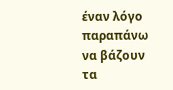έναν λόγο παραπάνω να βάζουν τα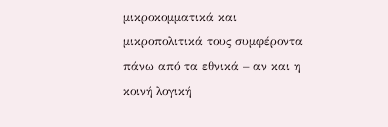μικροκομματικά και μικροπολιτικά τους συμφέροντα πάνω από τα εθνικά – αν και η κοινή λογική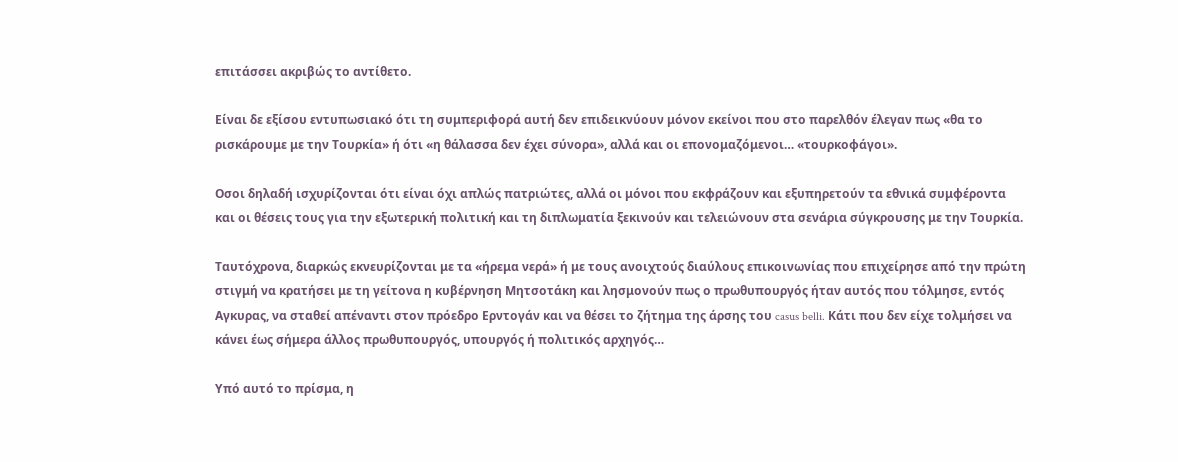επιτάσσει ακριβώς το αντίθετο.

Είναι δε εξίσου εντυπωσιακό ότι τη συμπεριφορά αυτή δεν επιδεικνύουν μόνον εκείνοι που στο παρελθόν έλεγαν πως «θα το ρισκάρουμε με την Τουρκία» ή ότι «η θάλασσα δεν έχει σύνορα», αλλά και οι επονομαζόμενοι… «τουρκοφάγοι».

Οσοι δηλαδή ισχυρίζονται ότι είναι όχι απλώς πατριώτες, αλλά οι μόνοι που εκφράζουν και εξυπηρετούν τα εθνικά συμφέροντα και οι θέσεις τους για την εξωτερική πολιτική και τη διπλωματία ξεκινούν και τελειώνουν στα σενάρια σύγκρουσης με την Τουρκία.

Ταυτόχρονα, διαρκώς εκνευρίζονται με τα «ήρεμα νερά» ή με τους ανοιχτούς διαύλους επικοινωνίας που επιχείρησε από την πρώτη στιγμή να κρατήσει με τη γείτονα η κυβέρνηση Μητσοτάκη και λησμονούν πως ο πρωθυπουργός ήταν αυτός που τόλμησε, εντός Αγκυρας, να σταθεί απέναντι στον πρόεδρο Ερντογάν και να θέσει το ζήτημα της άρσης του casus belli. Κάτι που δεν είχε τολμήσει να κάνει έως σήμερα άλλος πρωθυπουργός, υπουργός ή πολιτικός αρχηγός…

Υπό αυτό το πρίσμα, η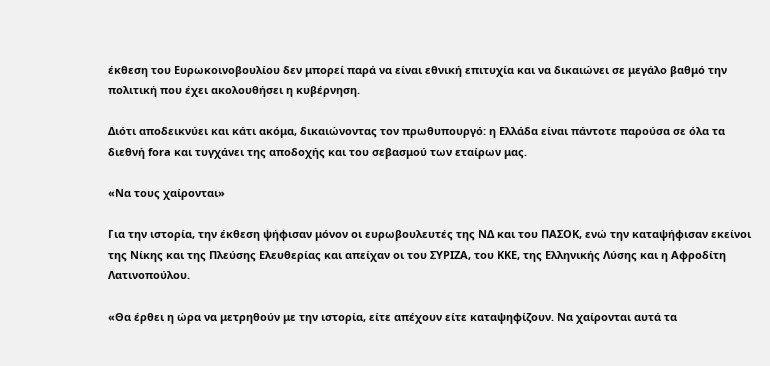έκθεση του Ευρωκοινοβουλίου δεν μπορεί παρά να είναι εθνική επιτυχία και να δικαιώνει σε μεγάλο βαθμό την πολιτική που έχει ακολουθήσει η κυβέρνηση.

Διότι αποδεικνύει και κάτι ακόμα, δικαιώνοντας τον πρωθυπουργό: η Ελλάδα είναι πάντοτε παρούσα σε όλα τα διεθνή fora και τυγχάνει της αποδοχής και του σεβασμού των εταίρων μας.

«Να τους χαίρονται»

Για την ιστορία, την έκθεση ψήφισαν μόνον οι ευρωβουλευτές της ΝΔ και του ΠΑΣΟΚ, ενώ την καταψήφισαν εκείνοι της Νίκης και της Πλεύσης Ελευθερίας και απείχαν οι του ΣΥΡΙΖΑ, του ΚΚΕ, της Ελληνικής Λύσης και η Αφροδίτη Λατινοπούλου.

«Θα έρθει η ώρα να μετρηθούν με την ιστορία, είτε απέχουν είτε καταψηφίζουν. Να χαίρονται αυτά τα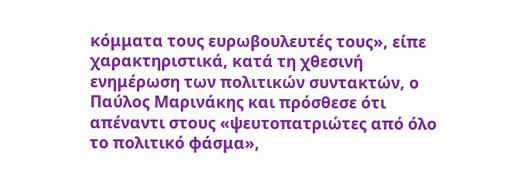κόμματα τους ευρωβουλευτές τους», είπε χαρακτηριστικά, κατά τη χθεσινή ενημέρωση των πολιτικών συντακτών, ο Παύλος Μαρινάκης και πρόσθεσε ότι απέναντι στους «ψευτοπατριώτες από όλο το πολιτικό φάσμα»,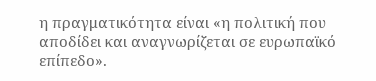η πραγματικότητα είναι «η πολιτική που αποδίδει και αναγνωρίζεται σε ευρωπαϊκό επίπεδο».